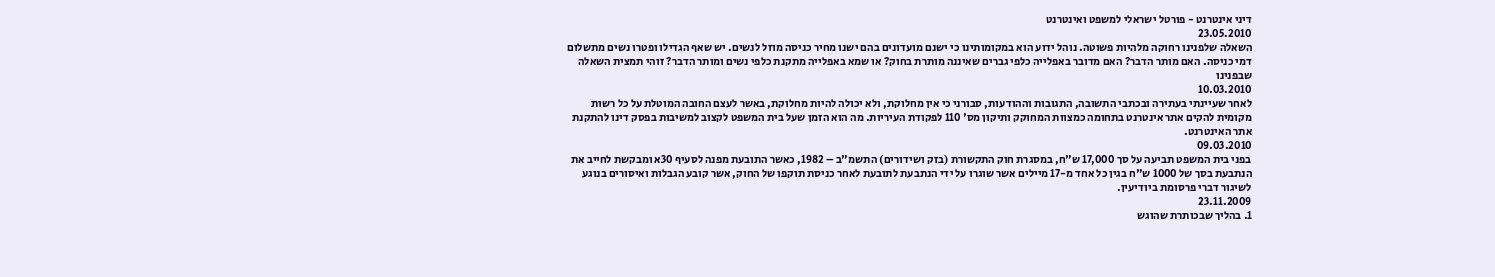דיני אינטרנט - פורטל ישראלי למשפט ואינטרנט
23.05.2010
השאלה שלפנינו רחוקה מלהיות פשוטה. נוהל ידוע הוא במקומותינו כי ישנם מועדונים בהם ישנו מחיר כניסה מוזל לנשים. יש שאף הגדילו ופטרו נשים מתשלום דמי כניסה. האם מותר הדבר? האם מדובר באפלייה כלפי גברים שאיננה מותרת בחוק? או שמא באפלייה מתקנת כלפי נשים ומותר הדבר? זוהי תמצית השאלה שבפנינו
10.03.2010
לאחר שעיינתי בעתירה ובכתבי התשובה, התגובות וההודעות, סבורני כי אין מחלוקת, ולא יכולה להיות מחלוקת, באשר לעצם החובה המוטלת על כל רשות מקומית להקים אתר אינטרנט בתחומה כמצוות המחוקק ותיקון מס' 110 לפקודת העיריות. מה הוא הזמן שעל בית המשפט לקצוב למשיבות בפסק דינו להתקנת אתר האינטרנט.
09.03.2010
בפני בית המשפט תביעה על סך 17,000 ש"ח, במסגרת חוק התקשורת (בזק ושידורים) התשמ"ב – 1982, כאשר התובעת מפנה לסעיף 30א ומבקשת לחייב את הנתבעת בסך של 1000 ש"ח בגין כל אחד מ-17 מיילים אשר שוגרו על ידי הנתבעת לתובעת לאחר כניסת תוקפו של החוק, אשר קובע הגבלות ואיסורים בנוגע לשיגור דברי פרסומת ביודיעין.
23.11.2009
1. בהליך שבכותרת שהוגש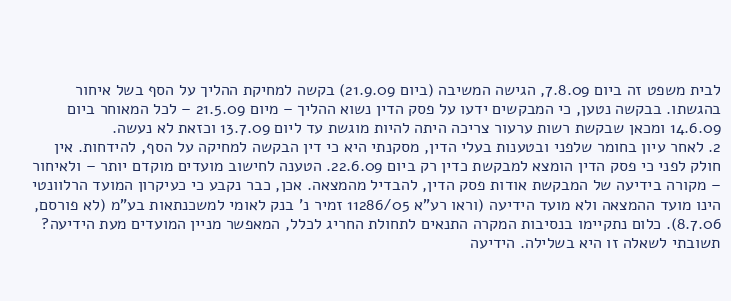לבית משפט זה ביום 7.8.09, הגישה המשיבה (ביום 21.9.09) בקשה למחיקת ההליך על הסף בשל איחור בהגשתו. בבקשה נטען, כי המבקשים ידעו על פסק הדין נשוא ההליך – מיום 21.5.09 – לכל המאוחר ביום 14.6.09 ומכאן שבקשת רשות ערעור צריכה היתה להיות מוגשת עד ליום 13.7.09 וכזאת לא נעשה.
2. לאחר עיון בחומר שלפני ובטענות בעלי הדין, מסקנתי היא כי דין הבקשה למחיקה על הסף, להידחות. אין חולק לפני כי פסק הדין הומצא למבקשת כדין רק ביום 22.6.09. הטענה לחישוב מועדים מוקדם יותר – ולאיחור – מקורה בידיעה של המבקשת אודות פסק הדין, להבדיל מהמצאה. אכן, כבר נקבע כי כעיקרון המועד הרלוונטי הינו מועד ההמצאה ולא מועד הידיעה (וראו רע"א 11286/05 זמיר נ' בנק לאומי למשכנתאות בע"מ (לא פורסם, 8.7.06). כלום נתקיימו בנסיבות המקרה התנאים לתחולת החריג לכלל, המאפשר מניין המועדים מעת הידיעה? תשובתי לשאלה זו היא בשלילה. הידיעה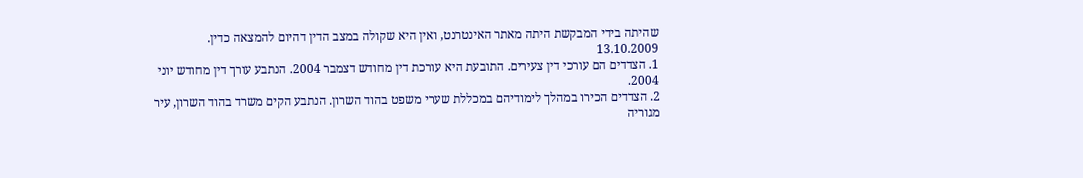שהיתה בידי המבקשת היתה מאתר האינטרנט, ואין היא שקולה במצב הדין דהיום להמצאה כדין.
13.10.2009
1. הצדדים הם עורכי דין צעירים. התובעת היא עורכת דין מחודש דצמבר 2004. הנתבע עורך דין מחודש יוני 2004.
2. הצדדים הכירו במהלך לימודיהם במכללת שערי משפט בהוד השרון. הנתבע הקים משרד בהוד השרון, עיר מגוריה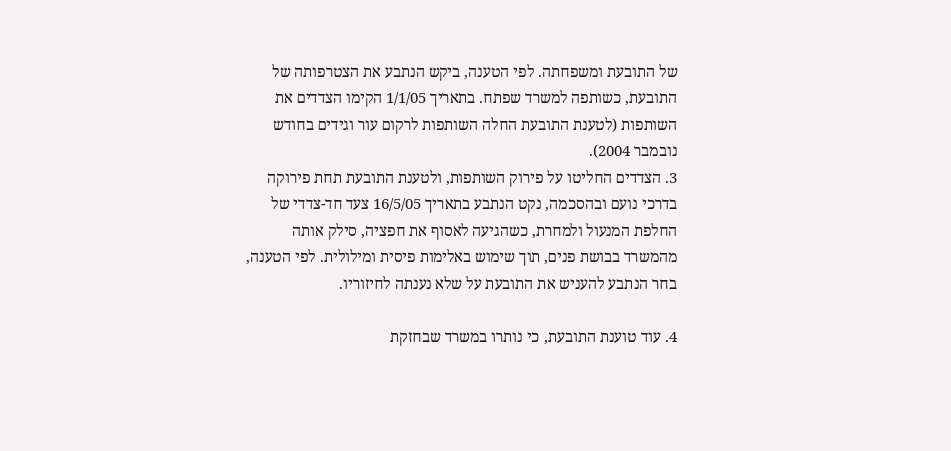של התובעת ומשפחתה. לפי הטענה, ביקש הנתבע את הצטרפותה של התובעת, כשותפה למשרד שפתח. בתאריך 1/1/05 הקימו הצדדים את השותפות (לטענת התובעת החלה השותפות לרקום עור וגידים בחודש נובמבר 2004).
3. הצדדים החליטו על פירוק השותפות, ולטענת התובעת תחת פירוקה בדרכי נועם ובהסכמה, נקט הנתבע בתאריך 16/5/05 צעד חד-צדדי של החלפת המנעול ולמחרת, כשהגיעה לאסוף את חפציה, סילק אותה מהמשרד בבושת פנים, תוך שימוש באלימות פיסית ומילולית. לפי הטענה, בחר הנתבע להעניש את התובעת על שלא נענתה לחיזוריו.

4. עוד טוענת התובעת, כי נותרו במשרד שבחזקת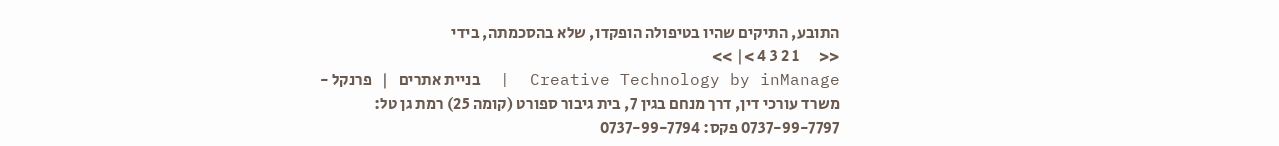התובע, התיקים שהיו בטיפולה הופקדו, שלא בהסכמתה, בידי
<<      1 2 3 4 >| >>
Creative Technology by inManage  |  בניית אתרים   |   פרנקל - משרד עורכי דין, דרך מנחם בגין 7, בית גיבור ספורט (קומה 25) רמת גן טל: 0737-99-7797 פקס: 0737-99-7794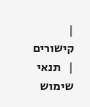|   קישורים   |   תנאי שימוש